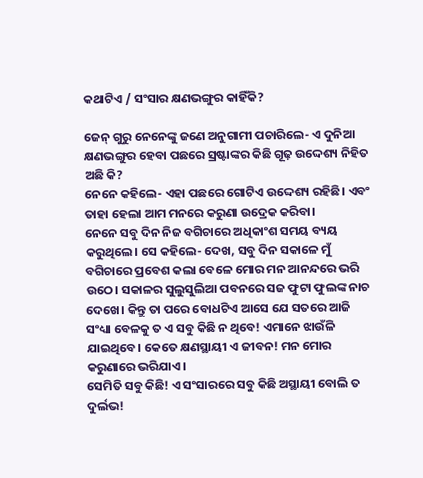କଥାଟିଏ / ସଂସାର କ୍ଷଣଭଙ୍ଗୁର କାହିଁକି?

ଜେନ୍ ଗୁରୁ ନେନେଙ୍କୁ ଜଣେ ଅନୁଗାମୀ ପଚାରିଲେ- ଏ ଦୁନିଆ କ୍ଷଣଭଙ୍ଗୁର ହେବା ପଛରେ ସ୍ରଷ୍ଟାଙ୍କର କିଛି ଗୂଢ଼ ଉଦ୍ଦେଶ୍ୟ ନିହିତ ଅଛି କି?
ନେନେ କହିଲେ- ଏହା ପଛରେ ଗୋଟିଏ ଉଦ୍ଦେଶ୍ୟ ରହିଛି। ଏବଂ ତାହା ହେଲା ଆମ ମନରେ କରୁଣା ଉଦ୍ରେକ କରିବା।
ନେନେ ସବୁ ଦିନ ନିଜ ବଗିଚାରେ ଅଧିକାଂଶ ସମୟ ବ୍ୟୟ କରୁଥିଲେ। ସେ କହିଲେ- ଦେଖ, ସବୁ ଦିନ ସକାଳେ ମୁଁ ବଗିଚାରେ ପ୍ରବେଶ କଲା ବେଳେ ମୋର ମନ ଆନନ୍ଦରେ ଭରି ଉଠେ। ସକାଳର ସୁଲୁସୁଲିଆ ପବନରେ ସଜ ଫୁଟା ଫୁଲଙ୍କ ନାଚ ଦେଖେ। କିନ୍ତୁ ତା ପରେ ବୋଧଟିଏ ଆସେ ଯେ ସତରେ ଆଜି ସଂଧ୍ୟା ବେଳକୁ ତ ଏ ସବୁ କିଛି ନ ଥିବେ! ଏମାନେ ଝାଉଁଳି ଯାଇଥିବେ। କେତେ କ୍ଷଣସ୍ଥାୟୀ ଏ ଜୀବନ! ମନ ମୋର କରୁଣାରେ ଭରିଯାଏ।
ସେମିତି ସବୁ କିଛି! ଏ ସଂସାରରେ ସବୁ କିଛି ଅସ୍ଥାୟୀ ବୋଲି ତ ଦୁର୍ଲଭ!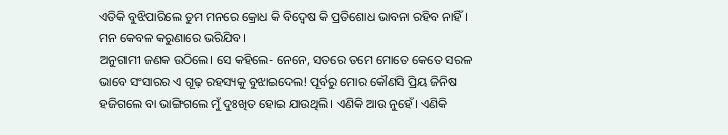ଏତିକି ବୁଝିପାରିଲେ ତୁମ ମନରେ କ୍ରୋଧ କି ବିଦ୍ବେଷ କି ପ୍ରତିଶୋଧ ଭାବନା ରହିବ ନାହିଁ। ମନ କେବଳ କରୁଣାରେ ଭରିଯିବ।
ଅନୁଗାମୀ ଜଣକ ଉଠିଲେ। ସେ କହିଲେ- ନେନେ, ସତରେ ତମେ ମୋତେ କେତେ ସରଳ ଭାବେ ସଂସାରର ଏ ଗୂଢ଼ ରହସ୍ୟକୁ ବୁଝାଇଦେଲ! ପୂର୍ବରୁ ମୋର କୌଣସି ପ୍ରିୟ ଜିନିଷ ହଜିଗଲେ ବା ଭାଙ୍ଗିଗଲେ ମୁଁ ଦୁଃଖିତ ହୋଇ ଯାଉଥିଲି। ଏଣିକି ଆଉ ନୁହେଁ। ଏଣିକି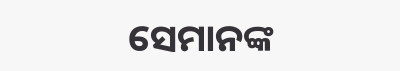ସେମାନଙ୍କ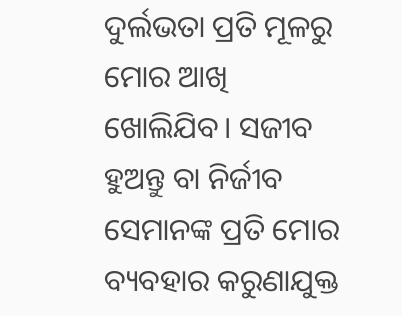ଦୁର୍ଲଭତା ପ୍ରତି ମୂଳରୁ ମୋର ଆଖି ଖୋଲିଯିବ। ସଜୀବ ହୁଅନ୍ତୁ ବା ନିର୍ଜୀବ ସେମାନଙ୍କ ପ୍ରତି ମୋର ବ୍ୟବହାର କରୁଣାଯୁକ୍ତ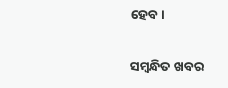ହେବ।

ସମ୍ବନ୍ଧିତ ଖବର